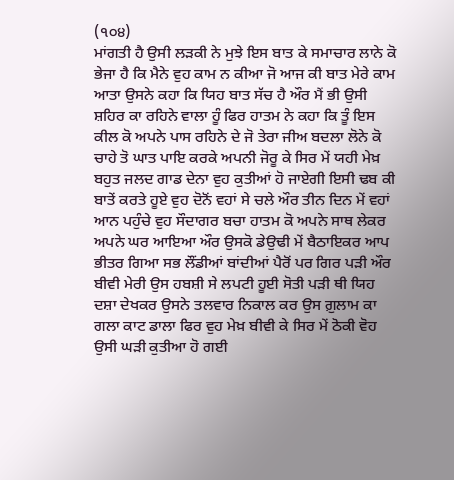(੧੦੪)
ਮਾਂਗਤੀ ਹੈ ਉਸੀ ਲੜਕੀ ਨੇ ਮੁਝੇ ਇਸ ਬਾਤ ਕੇ ਸਮਾਚਾਰ ਲਾਨੇ ਕੋ ਭੇਜਾ ਹੈ ਕਿ ਮੈਨੇ ਵੁਹ ਕਾਮ ਨ ਕੀਆ ਜੋ ਆਜ ਕੀ ਬਾਤ ਮੇਰੇ ਕਾਮ ਆਤਾ ਉਸਨੇ ਕਹਾ ਕਿ ਯਿਹ ਬਾਤ ਸੱਚ ਹੈ ਔਰ ਮੈਂ ਭੀ ਉਸੀ ਸ਼ਹਿਰ ਕਾ ਰਹਿਨੇ ਵਾਲਾ ਹੂੰ ਫਿਰ ਹਾਤਮ ਨੇ ਕਹਾ ਕਿ ਤੂੰ ਇਸ ਕੀਲ ਕੋ ਅਪਨੇ ਪਾਸ ਰਹਿਨੇ ਦੇ ਜੋ ਤੇਰਾ ਜੀਅ ਬਦਲਾ ਲੋਨੇ ਕੋ ਚਾਹੇ ਤੋ ਘਾਤ ਪਾਇ ਕਰਕੇ ਅਪਨੀ ਜੋਰੂ ਕੇ ਸਿਰ ਮੇਂ ਯਹੀ ਮੇਖ਼ ਬਹੁਤ ਜਲਦ ਗਾਡ ਦੇਨਾ ਵੁਹ ਕੁਤੀਆਂ ਹੋ ਜਾਏਗੀ ਇਸੀ ਢਬ ਕੀ ਬਾਤੇਂ ਕਰਤੇ ਹੂਏ ਵੁਹ ਦੋਨੋਂ ਵਹਾਂ ਸੇ ਚਲੇ ਔਰ ਤੀਨ ਦਿਨ ਮੇਂ ਵਹਾਂ ਆਨ ਪਹੁੰਚੇ ਵੁਹ ਸੌਦਾਗਰ ਬਚਾ ਹਾਤਮ ਕੋ ਅਪਨੇ ਸਾਥ ਲੇਕਰ ਅਪਨੇ ਘਰ ਆਇਆ ਔਰ ਉਸਕੋ ਡੇਉਢੀ ਮੇਂ ਬੈਠਾਇਕਰ ਆਪ ਭੀਤਰ ਗਿਆ ਸਭ ਲੌਂਡੀਆਂ ਬਾਂਦੀਆਂ ਪੈਰੋਂ ਪਰ ਗਿਰ ਪੜੀ ਔਰ ਬੀਵੀ ਮੇਰੀ ਉਸ ਹਬਸ਼ੀ ਸੇ ਲਪਟੀ ਹੂਈ ਸੋਤੀ ਪੜੀ ਥੀ ਯਿਹ ਦਸ਼ਾ ਦੇਖਕਰ ਉਸਨੇ ਤਲਵਾਰ ਨਿਕਾਲ ਕਰ ਉਸ ਗ਼ੁਲਾਮ ਕਾ ਗਲਾ ਕਾਟ ਡਾਲਾ ਫਿਰ ਵੁਹ ਮੇਖ਼ ਬੀਵੀ ਕੇ ਸਿਰ ਮੇਂ ਠੋਕੀ ਵੋਹ ਉਸੀ ਘੜੀ ਕੁਤੀਆ ਹੋ ਗਈ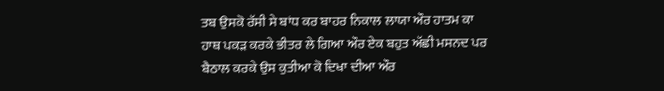ਤਬ ਉਸਕੋ ਰੱਸੀ ਸੇ ਬਾਂਧ ਕਰ ਬਾਹਰ ਨਿਕਾਲ ਲਾਯਾ ਔਰ ਹਾਤਮ ਕਾ ਹਾਥ ਪਕੜ ਕਰਕੇ ਭੀਤਰ ਲੇ ਗਿਆ ਔਰ ਏਕ ਬਹੁਤ ਅੱਛੀ ਮਸਨਦ ਪਰ ਬੈਠਾਲ ਕਰਕੇ ਉਸ ਕੁਤੀਆ ਕੋ ਦਿਖਾ ਦੀਆ ਔਰ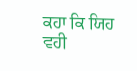ਕਹਾ ਕਿ ਯਿਹ ਵਹੀ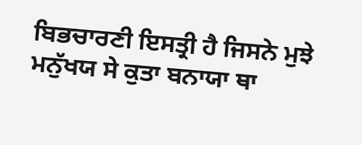ਬਿਭਚਾਰਣੀ ਇਸਤ੍ਰੀ ਹੈ ਜਿਸਨੇ ਮੁਝੇ ਮਨੁੱਖਯ ਸੇ ਕੁਤਾ ਬਨਾਯਾ ਥਾ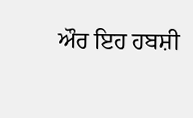ਔਰ ਇਹ ਹਬਸ਼ੀ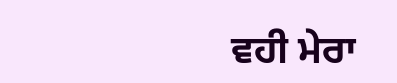ਵਹੀ ਮੇਰਾ